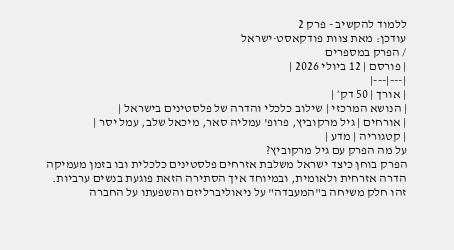ללמוד להקשיב - פרק 2
עודכן: מאת צוות פודקאסט·ישראל
/ הפרק במספרים
| פורסם | 12 ביולי 2026 |
|---|---|
| אורך | 50 דק׳ |
| הנושא המרכזי | שילוב כלכלי והדרה של פלסטינים בישראל |
| אורחים | גיל מרקוביץ, פרופ' עמליה סאר, מיכאל שלב, עמל יסר |
| קטגוריה | מדע |
על מה הפרק עם גיל מרקוביץ?
הפרק בוחן כיצד ישראל משלבת אזרחים פלסטינים כלכלית ובו בזמן מעמיקה הדרה אזרחית ולאומית, ובמיוחד איך הסתירה הזאת פוגעת בנשים ערביות.
זהו חלק משיחה ב"המעבדה" על ניאוליברליזם והשפעתו על החברה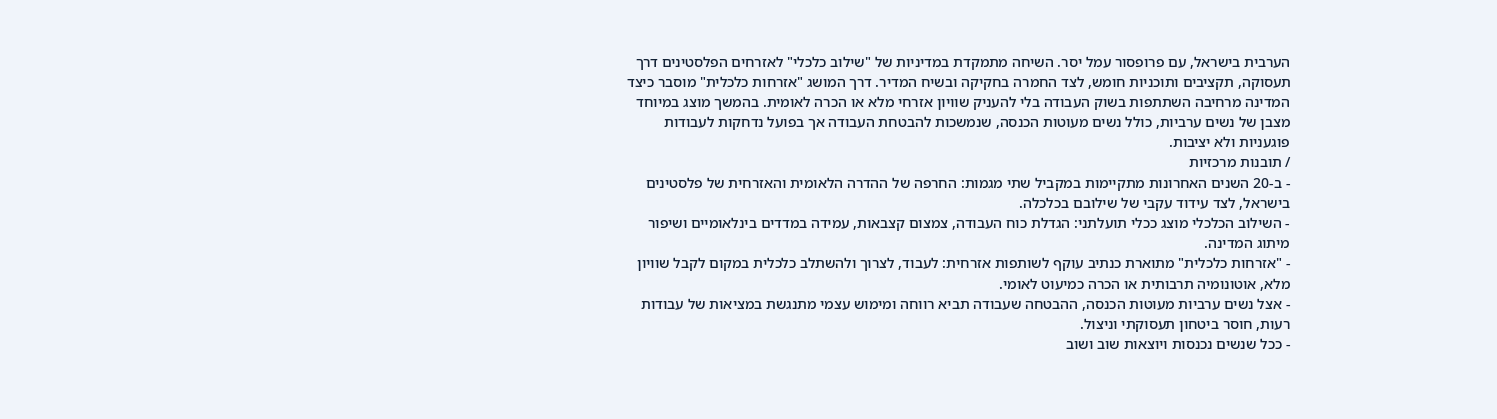הערבית בישראל, עם פרופסור עמל יסר. השיחה מתמקדת במדיניות של "שילוב כלכלי" לאזרחים הפלסטינים דרך תעסוקה, תקציבים ותוכניות חומש, לצד החמרה בחקיקה ובשיח המדיר. דרך המושג "אזרחות כלכלית" מוסבר כיצד המדינה מרחיבה השתתפות בשוק העבודה בלי להעניק שוויון אזרחי מלא או הכרה לאומית. בהמשך מוצג במיוחד מצבן של נשים ערביות, כולל נשים מעוטות הכנסה, שנמשכות להבטחת העבודה אך בפועל נדחקות לעבודות פוגעניות ולא יציבות.
/ תובנות מרכזיות
- ב-20 השנים האחרונות מתקיימות במקביל שתי מגמות: החרפה של ההדרה הלאומית והאזרחית של פלסטינים בישראל, לצד עידוד עקבי של שילובם בכלכלה.
- השילוב הכלכלי מוצג ככלי תועלתני: הגדלת כוח העבודה, צמצום קצבאות, עמידה במדדים בינלאומיים ושיפור מיתוג המדינה.
- "אזרחות כלכלית" מתוארת כנתיב עוקף לשותפות אזרחית: לעבוד, לצרוך ולהשתלב כלכלית במקום לקבל שוויון מלא, אוטונומיה תרבותית או הכרה כמיעוט לאומי.
- אצל נשים ערביות מעוטות הכנסה, ההבטחה שעבודה תביא רווחה ומימוש עצמי מתנגשת במציאות של עבודות רעות, חוסר ביטחון תעסוקתי וניצול.
- ככל שנשים נכנסות ויוצאות שוב ושוב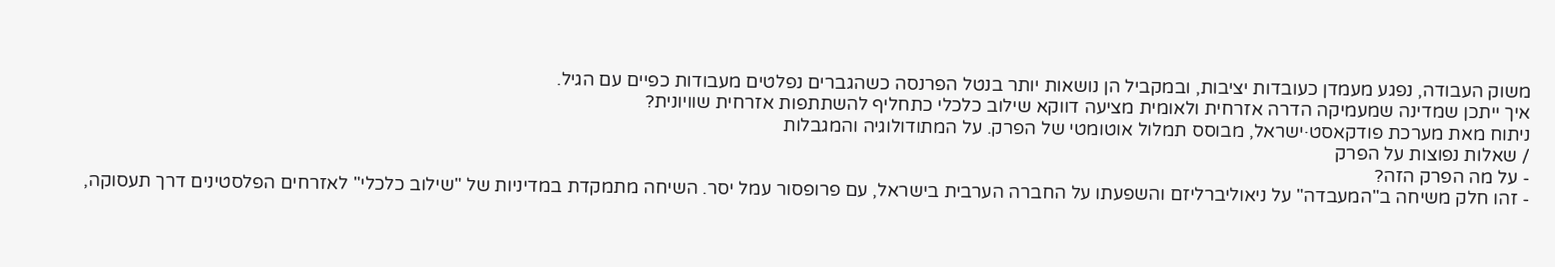משוק העבודה, נפגע מעמדן כעובדות יציבות, ובמקביל הן נושאות יותר בנטל הפרנסה כשהגברים נפלטים מעבודות כפיים עם הגיל.
איך ייתכן שמדינה שמעמיקה הדרה אזרחית ולאומית מציעה דווקא שילוב כלכלי כתחליף להשתתפות אזרחית שוויונית?
ניתוח מאת מערכת פודקאסט·ישראל, מבוסס תמלול אוטומטי של הפרק. על המתודולוגיה והמגבלות
/ שאלות נפוצות על הפרק
- על מה הפרק הזה?
- זהו חלק משיחה ב"המעבדה" על ניאוליברליזם והשפעתו על החברה הערבית בישראל, עם פרופסור עמל יסר. השיחה מתמקדת במדיניות של "שילוב כלכלי" לאזרחים הפלסטינים דרך תעסוקה,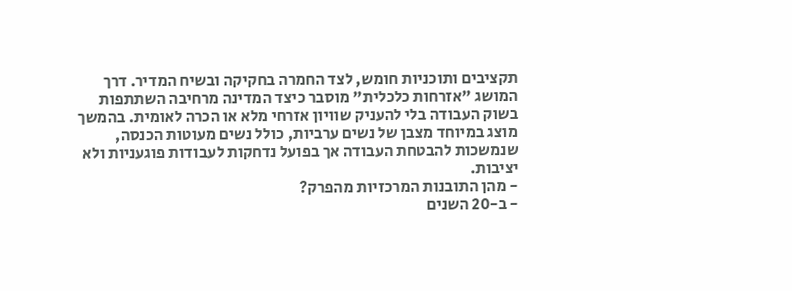תקציבים ותוכניות חומש, לצד החמרה בחקיקה ובשיח המדיר. דרך המושג "אזרחות כלכלית" מוסבר כיצד המדינה מרחיבה השתתפות בשוק העבודה בלי להעניק שוויון אזרחי מלא או הכרה לאומית. בהמשך מוצג במיוחד מצבן של נשים ערביות, כולל נשים מעוטות הכנסה, שנמשכות להבטחת העבודה אך בפועל נדחקות לעבודות פוגעניות ולא יציבות.
- מהן התובנות המרכזיות מהפרק?
- ב-20 השנים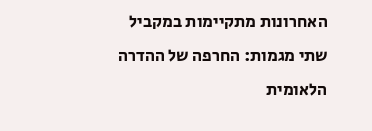האחרונות מתקיימות במקביל שתי מגמות: החרפה של ההדרה הלאומית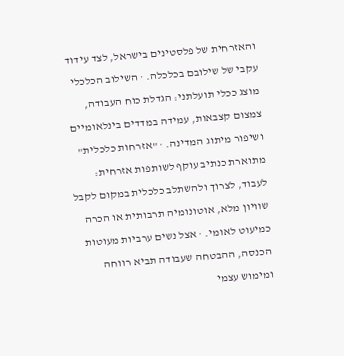והאזרחית של פלסטינים בישראל, לצד עידוד עקבי של שילובם בכלכלה. · השילוב הכלכלי מוצג ככלי תועלתני: הגדלת כוח העבודה, צמצום קצבאות, עמידה במדדים בינלאומיים ושיפור מיתוג המדינה. · "אזרחות כלכלית" מתוארת כנתיב עוקף לשותפות אזרחית: לעבוד, לצרוך ולהשתלב כלכלית במקום לקבל שוויון מלא, אוטונומיה תרבותית או הכרה כמיעוט לאומי. · אצל נשים ערביות מעוטות הכנסה, ההבטחה שעבודה תביא רווחה ומימוש עצמי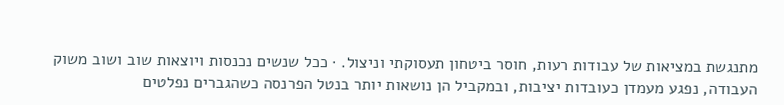מתנגשת במציאות של עבודות רעות, חוסר ביטחון תעסוקתי וניצול. · ככל שנשים נכנסות ויוצאות שוב ושוב משוק העבודה, נפגע מעמדן כעובדות יציבות, ובמקביל הן נושאות יותר בנטל הפרנסה כשהגברים נפלטים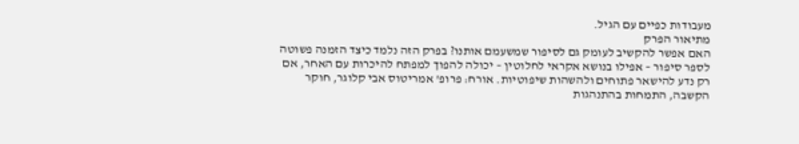מעבודות כפיים עם הגיל.
מתיאור הפרק
האם אפשר להקשיב לעומק גם לסיפור שמשעמם אותנו? בפרק הזה נלמד כיצד הזמנה פשוטה לספר סיפור – אפילו בנושא אקראי לחלוטין – יכולה להפוך למפתח להיכרות עם האחר, אם רק נדע להישאר פתוחים ולהשהות שיפוטיות. אורח: פרופ' אמריטוס אבי קלוגר, חוקר הקשבה, התמחות בהתנהגות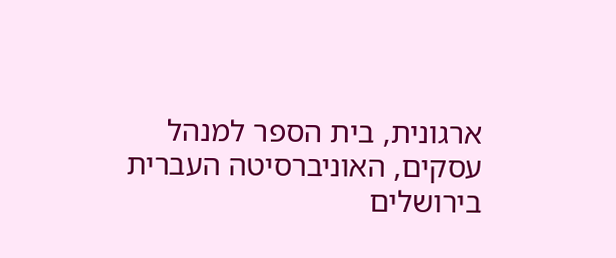ארגונית, בית הספר למנהל עסקים, האוניברסיטה העברית בירושלים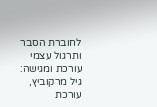לחוברת הסבר ותרגול עצמי עורכת ומגישה: גיל מרקוביץ, עורכת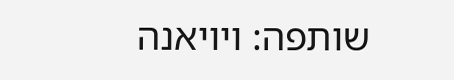שותפה: ויויאנה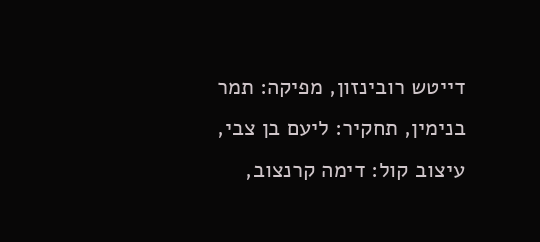דייטש רובינזון, מפיקה: תמר בנימין, תחקיר: ליעם בן צבי, עיצוב קול: דימה קרנצוב,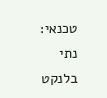טכנאי: נתי בלנקט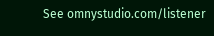See omnystudio.com/listener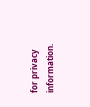for privacy information.